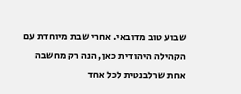שבוע טוב מדובאי. אחרי שבת מיוחדת עם הקהילה היהודית כאן, הנה רק מחשבה אחת שרלבנטית לכל אחד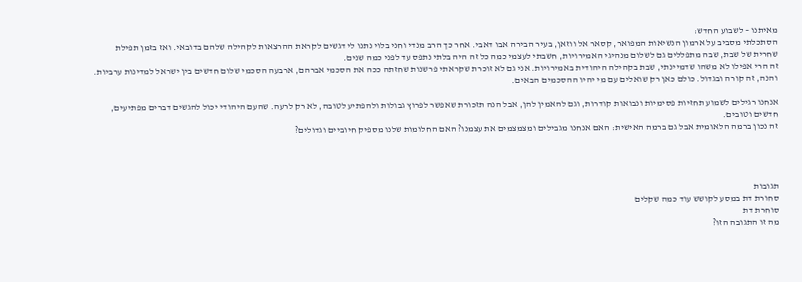מאיתנו – לשבוע החדש:
הסתכלתי מסביב על ארמון הנשיאות המפואר, קסאר אל ווזאן, בעיר הבירה אבו דאבי. אחר כך הרב מנדי וחני בלוי נתנו לי דגשים לקראת ההרצאות לקהילה שלהם בדובאי. ואז בזמן תפילת שחרית של שבת, שבה מתפללים גם לשלום מנהיגי האמירויות, חשבתי לעצמי כמה כל זה היה בלתי נתפס עד לפני כמה שנים.
זה הרי אפילו לא משהו שדמיינתי, שבת בקהילה היהודית באמירויות. אני גם לא זוכרת שקראתי פרשנות שחזתה ככה את הסכמי אברהם, ארבעה הסכמי שלום חדשים בין ישראל למדינות ערביות. והנה, זה קורה ובגדול. כולם כאן רק שואלים עם מי יהיו ההסכמים הבאים.

אנחנו רגילים לשמוע תחזיות פסימיות ונבואות קודרות, וגם להאמין להן, אבל הנה תזכורת שאפשר לפרוץ גבולות ולהפתיע לטובה, לא רק לרעה. שהעם היהודי יכול להגשים דברים מפתיעים, חדשים וטובים.
זה נכון ברמה הלאומית אבל גם ברמה האישית: האם אנחנו מגבילים ומצמצמים את עצמנו? האם החלומות שלנו מספיק חיוביים וגדולים?




תגובות
סחורת דת במסע לקושש עוד כמה שקלים
סוחרת דת
מה זו התגובה הזו?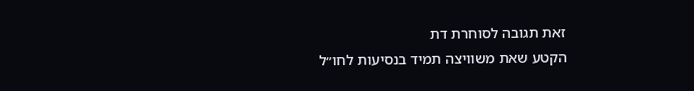זאת תגובה לסוחרת דת
הקטע שאת משוויצה תמיד בנסיעות לחו״ל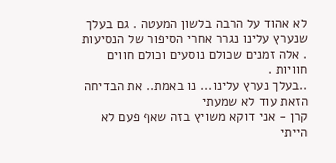לא אהוד על הרבה בלשון המעטה . גם בעלך שנערץ עלינו נגרר אחרי הסיפור של הנסיעות . אלה זמנים שכולם נוסעים וכולם חווים חוויות .
..בעלך נערץ עלינו... נו באמת.. את הבדיחה הזאת עוד לא שמעתי
קרן - אני דוקא משויץ בזה שאף פעם לא הייתי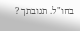בחו"ל. תגובתך ?